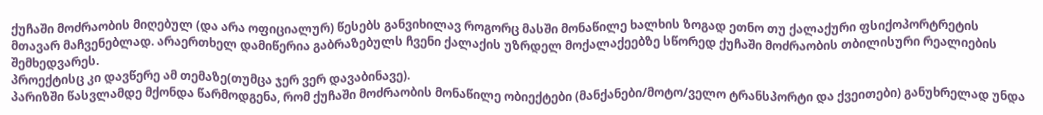ქუჩაში მოძრაობის მიღებულ (და არა ოფიციალურ) წესებს განვიხილავ როგორც მასში მონაწილე ხალხის ზოგად ეთნო თუ ქალაქური ფსიქოპორტრეტის მთავარ მაჩვენებლად. არაერთხელ დამიწერია გაბრაზებულს ჩვენი ქალაქის უზრდელ მოქალაქეებზე სწორედ ქუჩაში მოძრაობის თბილისური რეალიების შემხედვარეს.
პროექტისც კი დავწერე ამ თემაზე(თუმცა ჯერ ვერ დავაბინავე).
პარიზში წასვლამდე მქონდა წარმოდგენა, რომ ქუჩაში მოძრაობის მონაწილე ობიექტები (მანქანები/მოტო/ველო ტრანსპორტი და ქვეითები) განუხრელად უნდა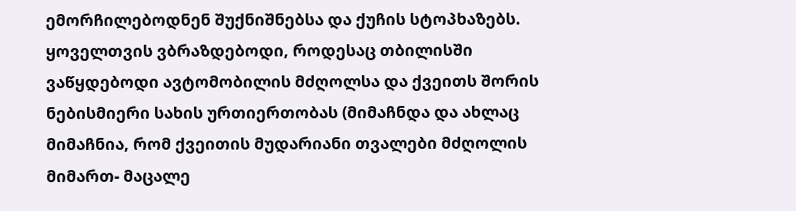ემორჩილებოდნენ შუქნიშნებსა და ქუჩის სტოპხაზებს. ყოველთვის ვბრაზდებოდი, როდესაც თბილისში ვაწყდებოდი ავტომობილის მძღოლსა და ქვეითს შორის ნებისმიერი სახის ურთიერთობას (მიმაჩნდა და ახლაც მიმაჩნია, რომ ქვეითის მუდარიანი თვალები მძღოლის მიმართ- მაცალე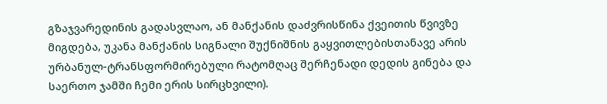გზაჯვარედინის გადასვლაო, ან მანქანის დაძვრისწინა ქვეითის წვივზე მიგდება, უკანა მანქანის სიგნალი შუქნიშნის გაყვითლებისთანავე არის ურბანულ-ტრანსფორმირებული რატომღაც შერჩენადი დედის გინება და საერთო ჯამში ჩემი ერის სირცხვილი).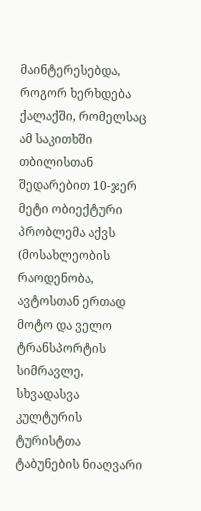მაინტერესებდა, როგორ ხერხდება ქალაქში, რომელსაც ამ საკითხში თბილისთან შედარებით 10-ჯერ მეტი ობიექტური პრობლემა აქვს (მოსახლეობის რაოდენობა, ავტოსთან ერთად მოტო და ველო ტრანსპორტის სიმრავლე, სხვადასვა კულტურის ტურისტთა ტაბუნების ნიაღვარი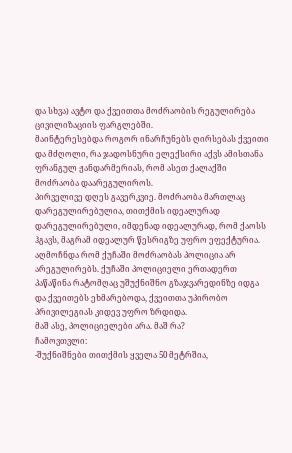და სხვა) ავტო და ქვეითთა მოძრაობის რეგულირება ცივილიზაციის ფარგლებში.
მაინტერესებდა როგორ ინარჩუნებს ღირსებას ქვეითი და მძღოლი, რა ჯადოსნური ელექსირი აქვს ამისთანა ფრანგულ ჟანდარმერიას, რომ ასეთ ქალაქში მოძრაობა დაარეგულიროს.
პირველივე დღეს გავერკვიე. მოძრაობა მართლაც დარეგულირებულია, თითქმის იდეალურად დარეგულირებული, იმდენად იდეალურად, რომ ქაოსს ჰგავს, მაგრამ იდეალურ წესრიგზე უფრო ეფექტურია.
აღმოჩნდა რომ ქუჩაში მოძრაობას პოლიცია არ არეგულირებს. ქუჩაში პოლიციელი ერთადერთ პაწაწინა რატომღაც უშუქნიშნო გზაჯვარედინზე იდგა და ქვეითებს ეხმარებოდა, ქვეითთა უპირობო პრივილეგიას კიდევ უფრო ზრდიდა.
მაშ ასე, პოლიციელები არა. მაშ რა?
ჩამოვთვლი:
-შუქნიშნები თითქმის ყველა 50 მეტრშია,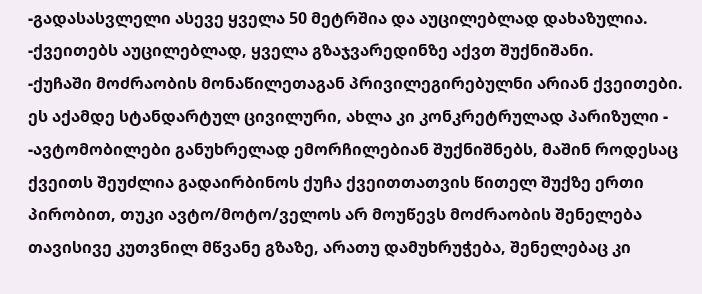-გადასასვლელი ასევე ყველა 50 მეტრშია და აუცილებლად დახაზულია.
-ქვეითებს აუცილებლად, ყველა გზაჯვარედინზე აქვთ შუქნიშანი.
-ქუჩაში მოძრაობის მონაწილეთაგან პრივილეგირებულნი არიან ქვეითები.
ეს აქამდე სტანდარტულ ცივილური, ახლა კი კონკრეტრულად პარიზული -
-ავტომობილები განუხრელად ემორჩილებიან შუქნიშნებს, მაშინ როდესაც ქვეითს შეუძლია გადაირბინოს ქუჩა ქვეითთათვის წითელ შუქზე ერთი პირობით, თუკი ავტო/მოტო/ველოს არ მოუწევს მოძრაობის შენელება თავისივე კუთვნილ მწვანე გზაზე, არათუ დამუხრუჭება, შენელებაც კი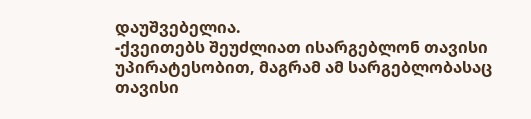დაუშვებელია.
-ქვეითებს შეუძლიათ ისარგებლონ თავისი უპირატესობით, მაგრამ ამ სარგებლობასაც თავისი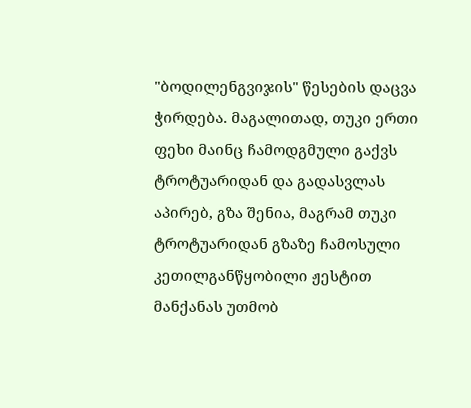"ბოდილენგვიჯის" წესების დაცვა ჭირდება. მაგალითად, თუკი ერთი ფეხი მაინც ჩამოდგმული გაქვს ტროტუარიდან და გადასვლას აპირებ, გზა შენია, მაგრამ თუკი ტროტუარიდან გზაზე ჩამოსული კეთილგანწყობილი ჟესტით მანქანას უთმობ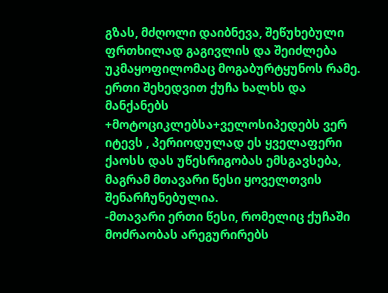გზას, მძღოლი დაიბნევა, შეწუხებული ფრთხილად გაგივლის და შეიძლება უკმაყოფილომაც მოგაბურტყუნოს რამე.
ერთი შეხედვით ქუჩა ხალხს და მანქანებს +მოტოციკლებსა+ველოსიპედებს ვერ იტევს , პერიოდულად ეს ყველაფერი ქაოსს დას უწესრიგობას ემსგავსება, მაგრამ მთავარი წესი ყოველთვის შენარჩუნებულია.
-მთავარი ერთი წესი, რომელიც ქუჩაში მოძრაობას არეგურირებს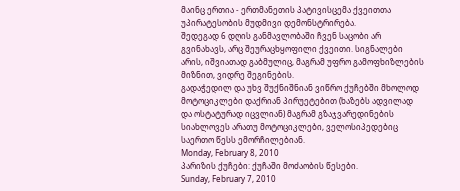მაინც ერთია - ერთმანეთის პატივისცემა ქვეითთა უპირატესობის მუდმივი დემონსტრირება.
შედეგად 6 დღის განმავლობაში ჩვენ საცობი არ გვინახავს, არც შეურაცხყოფილი ქვეითი. სიგნალები არის, იშვიათად გაბმულიც, მაგრამ უფრო გამოფხიზლების მიზნით, ვიდრე შეგინების.
გადაჭედილ და უხვ შუქნიშნიან ვიწრო ქუჩებში მხოლოდ მოტოციკლები დაქრიან პირუეტებით (ხაზებს ადვილად და ოსტატურად იცვლიან) მაგრამ გზაჯვარედინების სიახლოვეს არათუ მოტოციკლები, ველოსიპედებიც საერთო წესს ემორჩილებიან.
Monday, February 8, 2010
პარიზის ქუჩები: ქუჩაში მოძაობის წესები.
Sunday, February 7, 2010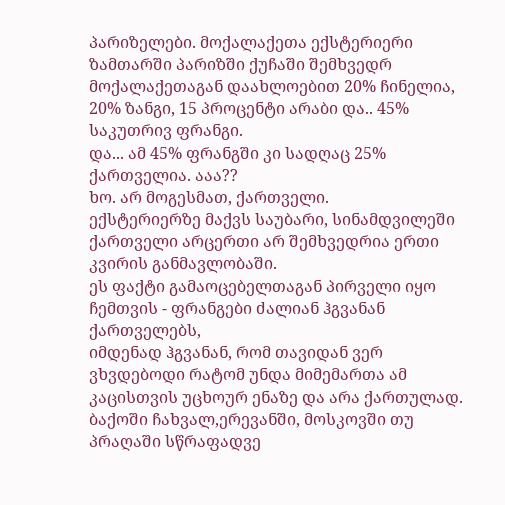პარიზელები. მოქალაქეთა ექსტერიერი
ზამთარში პარიზში ქუჩაში შემხვედრ მოქალაქეთაგან დაახლოებით 20% ჩინელია, 20% ზანგი, 15 პროცენტი არაბი და.. 45% საკუთრივ ფრანგი.
და... ამ 45% ფრანგში კი სადღაც 25% ქართველია. ააა??
ხო. არ მოგესმათ, ქართველი.
ექსტერიერზე მაქვს საუბარი, სინამდვილეში ქართველი არცერთი არ შემხვედრია ერთი კვირის განმავლობაში.
ეს ფაქტი გამაოცებელთაგან პირველი იყო ჩემთვის - ფრანგები ძალიან ჰგვანან ქართველებს,
იმდენად ჰგვანან, რომ თავიდან ვერ ვხვდებოდი რატომ უნდა მიმემართა ამ კაცისთვის უცხოურ ენაზე და არა ქართულად.
ბაქოში ჩახვალ,ერევანში, მოსკოვში თუ პრაღაში სწრაფადვე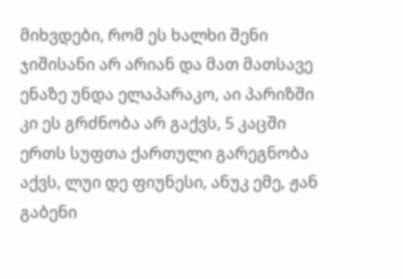მიხვდები, რომ ეს ხალხი შენი ჯიშისანი არ არიან და მათ მათსავე ენაზე უნდა ელაპარაკო, აი პარიზში კი ეს გრძნობა არ გაქვს, 5 კაცში ერთს სუფთა ქართული გარეგნობა აქვს, ლუი დე ფიუნესი, ანუკ ემე, ჟან გაბენი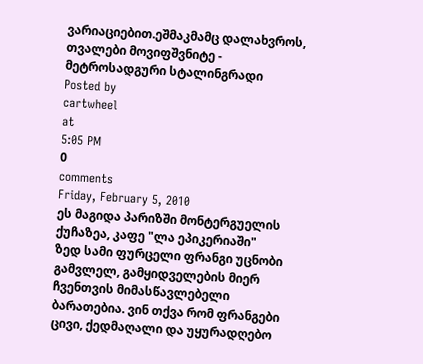ვარიაციებით.ეშმაკმამც დალახვროს, თვალები მოვიფშვნიტე - მეტროსადგური სტალინგრადი
Posted by
cartwheel
at
5:05 PM
0
comments
Friday, February 5, 2010
ეს მაგიდა პარიზში მონტერგუელის ქუჩაზეა, კაფე "ლა ეპიკერიაში"
ზედ სამი ფურცელი ფრანგი უცნობი გამვლელ, გამყიდველების მიერ ჩვენთვის მიმასწავლებელი ბარათებია. ვინ თქვა რომ ფრანგები ცივი, ქედმაღალი და უყურადღებო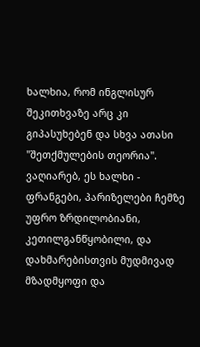ხალხია, რომ ინგლისურ შეკითხვაზე არც კი გიპასუხებენ და სხვა ათასი "შეთქმულების თეორია".
ვაღიარებ, ეს ხალხი - ფრანგები, პარიზელები ჩემზე უფრო ზრდილობიანი, კეთილგანწყობილი, და დახმარებისთვის მუდმივად მზადმყოფი და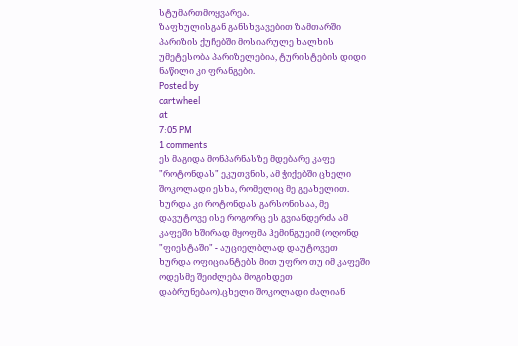სტუმართმოყვარეა.
ზაფხულისგან განსხვავებით ზამთარში პარიზის ქუჩებში მოსიარულე ხალხის უმეტესობა პარიზელებია, ტურისტების დიდი ნაწილი კი ფრანგები.
Posted by
cartwheel
at
7:05 PM
1 comments
ეს მაგიდა მონპარნასზე მდებარე კაფე "როტონდას" ეკუთვნის, ამ ჭიქებში ცხელი შოკოლადი ესხა, რომელიც მე გეახელით. ხურდა კი როტონდას გარსონისაა, მე დავუტოვე ისე როგორც ეს გვიანდერძა ამ კაფეში ხშირად მყოფმა ჰემინგუეიმ (ოღონდ "ფიესტაში" - აუციელბლად დაუტოვეთ ხურდა ოფიციანტებს მით უფრო თუ იმ კაფეში ოდესმე შეიძლება მოგიხდეთ დაბრუნებაო).ცხელი შოკოლადი ძალიან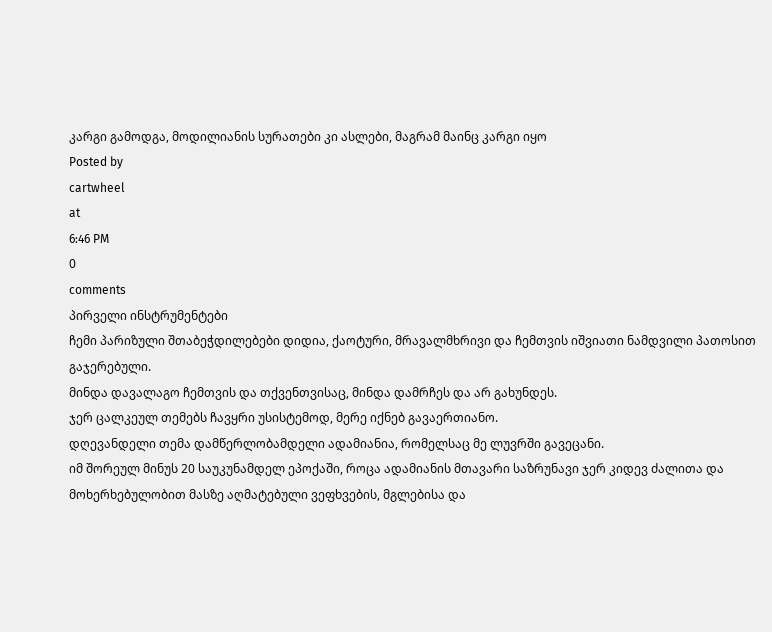კარგი გამოდგა, მოდილიანის სურათები კი ასლები, მაგრამ მაინც კარგი იყო
Posted by
cartwheel
at
6:46 PM
0
comments
პირველი ინსტრუმენტები
ჩემი პარიზული შთაბეჭდილებები დიდია, ქაოტური, მრავალმხრივი და ჩემთვის იშვიათი ნამდვილი პათოსით გაჯერებული.
მინდა დავალაგო ჩემთვის და თქვენთვისაც, მინდა დამრჩეს და არ გახუნდეს.
ჯერ ცალკეულ თემებს ჩავყრი უსისტემოდ, მერე იქნებ გავაერთიანო.
დღევანდელი თემა დამწერლობამდელი ადამიანია, რომელსაც მე ლუვრში გავეცანი.
იმ შორეულ მინუს 20 საუკუნამდელ ეპოქაში, როცა ადამიანის მთავარი საზრუნავი ჯერ კიდევ ძალითა და მოხერხებულობით მასზე აღმატებული ვეფხვების, მგლებისა და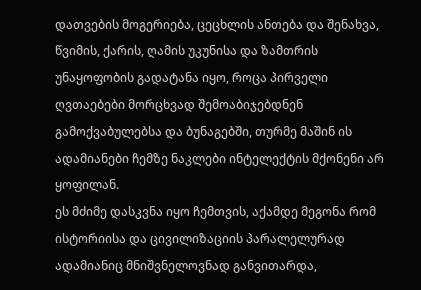დათვების მოგერიება, ცეცხლის ანთება და შენახვა, წვიმის, ქარის, ღამის უკუნისა და ზამთრის უნაყოფობის გადატანა იყო, როცა პირველი ღვთაებები მორცხვად შემოაბიჯებდნენ გამოქვაბულებსა და ბუნაგებში, თურმე მაშინ ის ადამიანები ჩემზე ნაკლები ინტელექტის მქონენი არ ყოფილან.
ეს მძიმე დასკვნა იყო ჩემთვის, აქამდე მეგონა რომ ისტორიისა და ცივილიზაციის პარალელურად ადამიანიც მნიშვნელოვნად განვითარდა,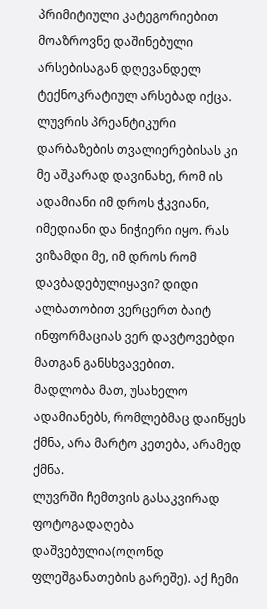პრიმიტიული კატეგორიებით მოაზროვნე დაშინებული არსებისაგან დღევანდელ ტექნოკრატიულ არსებად იქცა.
ლუვრის პრეანტიკური დარბაზების თვალიერებისას კი მე აშკარად დავინახე, რომ ის ადამიანი იმ დროს ჭკვიანი, იმედიანი და ნიჭიერი იყო. რას ვიზამდი მე, იმ დროს რომ დავბადებულიყავი? დიდი ალბათობით ვერცერთ ბაიტ ინფორმაციას ვერ დავტოვებდი მათგან განსხვავებით.
მადლობა მათ, უსახელო ადამიანებს, რომლებმაც დაიწყეს ქმნა, არა მარტო კეთება, არამედ ქმნა.
ლუვრში ჩემთვის გასაკვირად ფოტოგადაღება დაშვებულია(ოღონდ ფლეშგანათების გარეშე). აქ ჩემი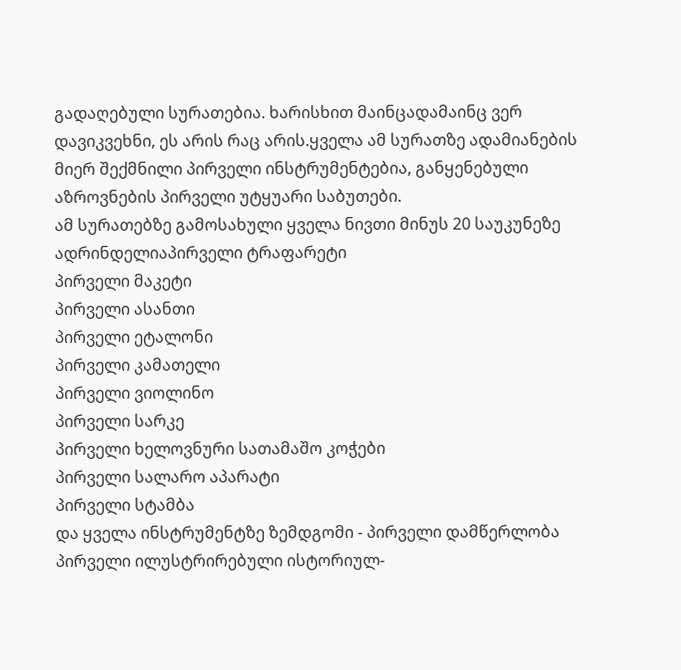გადაღებული სურათებია. ხარისხით მაინცადამაინც ვერ დავიკვეხნი, ეს არის რაც არის.ყველა ამ სურათზე ადამიანების მიერ შექმნილი პირველი ინსტრუმენტებია, განყენებული აზროვნების პირველი უტყუარი საბუთები.
ამ სურათებზე გამოსახული ყველა ნივთი მინუს 20 საუკუნეზე ადრინდელიაპირველი ტრაფარეტი
პირველი მაკეტი
პირველი ასანთი
პირველი ეტალონი
პირველი კამათელი
პირველი ვიოლინო
პირველი სარკე
პირველი ხელოვნური სათამაშო კოჭები
პირველი სალარო აპარატი
პირველი სტამბა
და ყველა ინსტრუმენტზე ზემდგომი - პირველი დამწერლობა
პირველი ილუსტრირებული ისტორიულ-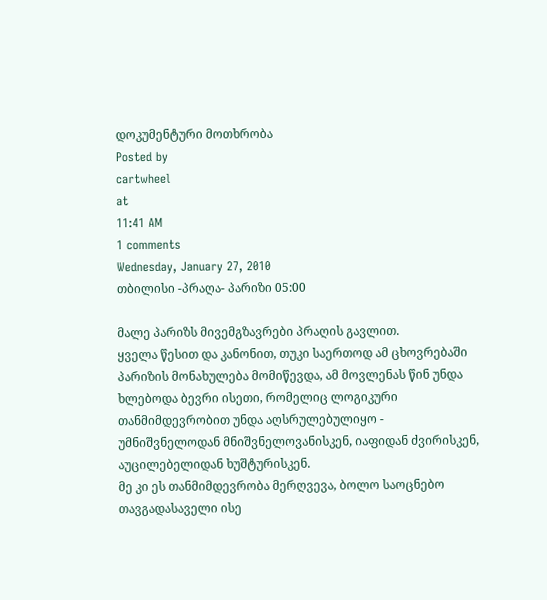დოკუმენტური მოთხრობა
Posted by
cartwheel
at
11:41 AM
1 comments
Wednesday, January 27, 2010
თბილისი -პრაღა- პარიზი 05:00

მალე პარიზს მივემგზავრები პრაღის გავლით.
ყველა წესით და კანონით, თუკი საერთოდ ამ ცხოვრებაში პარიზის მონახულება მომიწევდა, ამ მოვლენას წინ უნდა ხლებოდა ბევრი ისეთი, რომელიც ლოგიკური თანმიმდევრობით უნდა აღსრულებულიყო - უმნიშვნელოდან მნიშვნელოვანისკენ, იაფიდან ძვირისკენ, აუცილებელიდან ხუშტურისკენ.
მე კი ეს თანმიმდევრობა მერღვევა, ბოლო საოცნებო თავგადასაველი ისე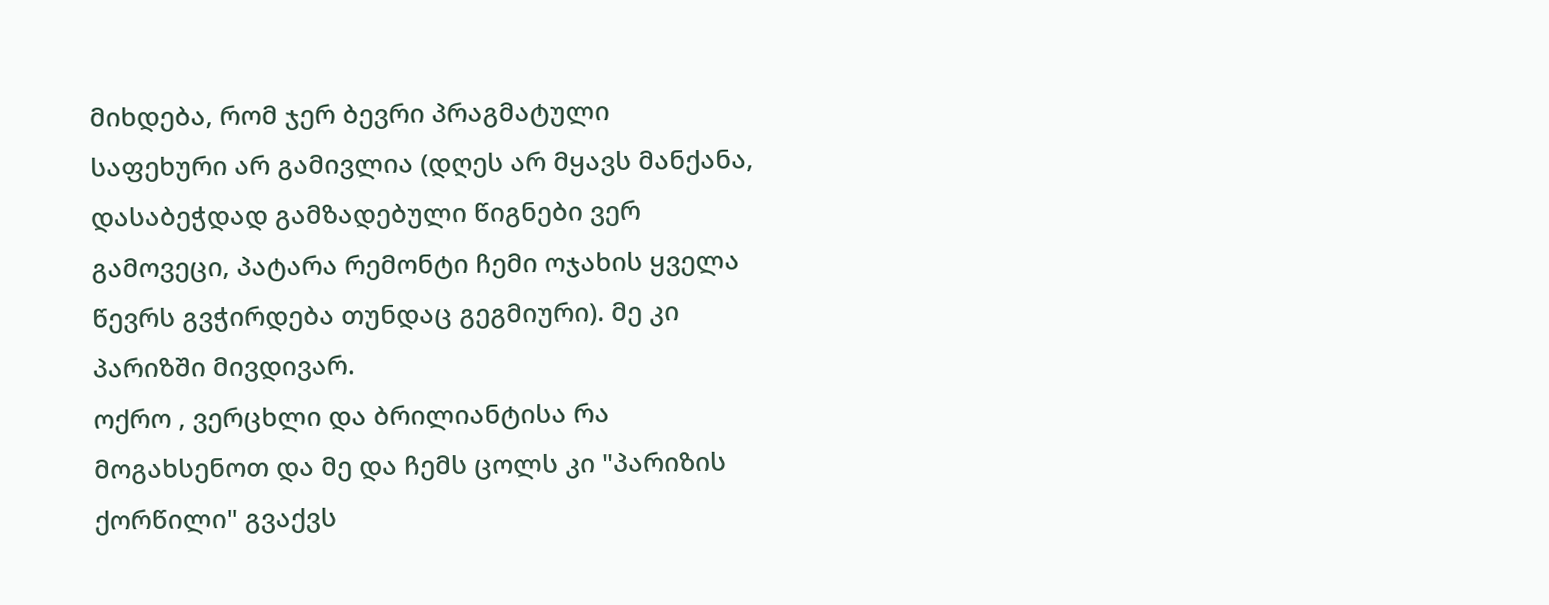მიხდება, რომ ჯერ ბევრი პრაგმატული საფეხური არ გამივლია (დღეს არ მყავს მანქანა, დასაბეჭდად გამზადებული წიგნები ვერ გამოვეცი, პატარა რემონტი ჩემი ოჯახის ყველა წევრს გვჭირდება თუნდაც გეგმიური). მე კი პარიზში მივდივარ.
ოქრო , ვერცხლი და ბრილიანტისა რა მოგახსენოთ და მე და ჩემს ცოლს კი "პარიზის ქორწილი" გვაქვს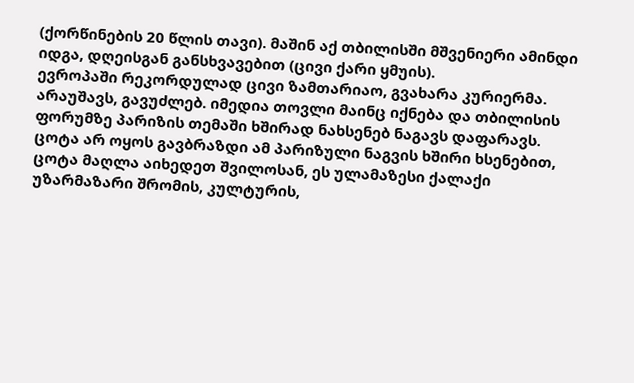(ქორწინების 20 წლის თავი). მაშინ აქ თბილისში მშვენიერი ამინდი იდგა, დღეისგან განსხვავებით (ცივი ქარი ყმუის).
ევროპაში რეკორდულად ცივი ზამთარიაო, გვახარა კურიერმა. არაუშავს, გავუძლებ. იმედია თოვლი მაინც იქნება და თბილისის ფორუმზე პარიზის თემაში ხშირად ნახსენებ ნაგავს დაფარავს. ცოტა არ ოყოს გავბრაზდი ამ პარიზული ნაგვის ხშირი ხსენებით, ცოტა მაღლა აიხედეთ შვილოსან, ეს ულამაზესი ქალაქი უზარმაზარი შრომის, კულტურის,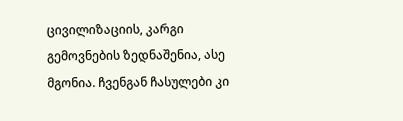ცივილიზაციის, კარგი გემოვნების ზედნაშენია, ასე მგონია. ჩვენგან ჩასულები კი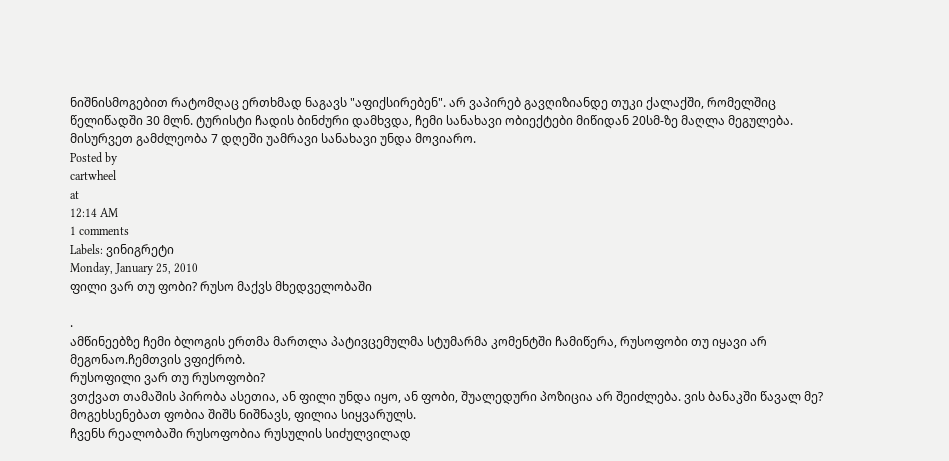ნიშნისმოგებით რატომღაც ერთხმად ნაგავს "აფიქსირებენ". არ ვაპირებ გავღიზიანდე თუკი ქალაქში, რომელშიც წელიწადში 30 მლნ. ტურისტი ჩადის ბინძური დამხვდა, ჩემი სანახავი ობიექტები მიწიდან 20სმ-ზე მაღლა მეგულება.
მისურვეთ გამძლეობა 7 დღეში უამრავი სანახავი უნდა მოვიარო.
Posted by
cartwheel
at
12:14 AM
1 comments
Labels: ვინიგრეტი
Monday, January 25, 2010
ფილი ვარ თუ ფობი? რუსო მაქვს მხედველობაში

.
ამწინეებზე ჩემი ბლოგის ერთმა მართლა პატივცემულმა სტუმარმა კომენტში ჩამიწერა, რუსოფობი თუ იყავი არ მეგონაო.ჩემთვის ვფიქრობ.
რუსოფილი ვარ თუ რუსოფობი?
ვთქვათ თამაშის პირობა ასეთია, ან ფილი უნდა იყო, ან ფობი, შუალედური პოზიცია არ შეიძლება. ვის ბანაკში წავალ მე?
მოგეხსენებათ ფობია შიშს ნიშნავს, ფილია სიყვარულს.
ჩვენს რეალობაში რუსოფობია რუსულის სიძულვილად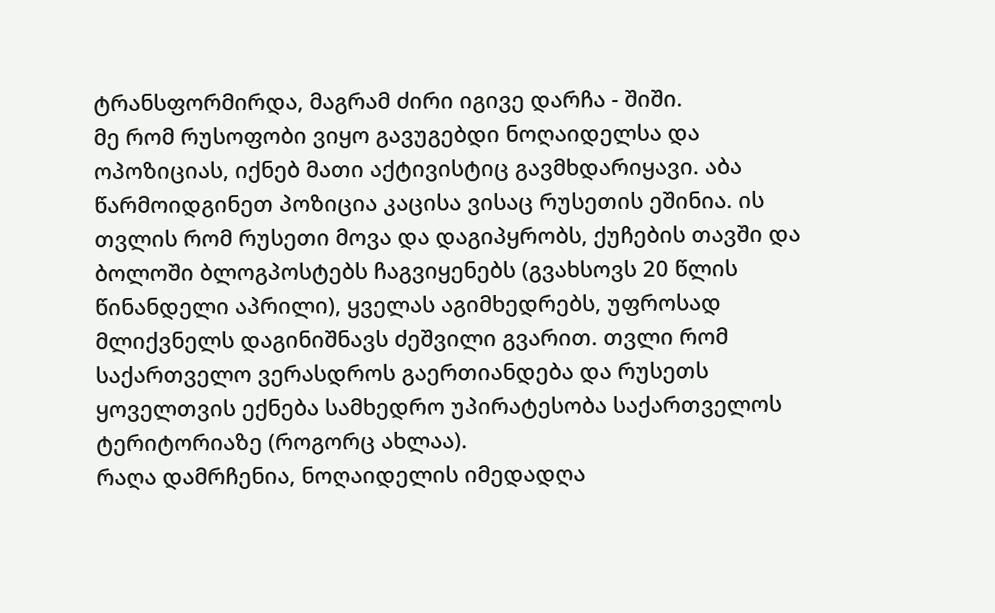ტრანსფორმირდა, მაგრამ ძირი იგივე დარჩა - შიში.
მე რომ რუსოფობი ვიყო გავუგებდი ნოღაიდელსა და ოპოზიციას, იქნებ მათი აქტივისტიც გავმხდარიყავი. აბა წარმოიდგინეთ პოზიცია კაცისა ვისაც რუსეთის ეშინია. ის თვლის რომ რუსეთი მოვა და დაგიპყრობს, ქუჩების თავში და ბოლოში ბლოგპოსტებს ჩაგვიყენებს (გვახსოვს 20 წლის წინანდელი აპრილი), ყველას აგიმხედრებს, უფროსად მლიქვნელს დაგინიშნავს ძეშვილი გვარით. თვლი რომ საქართველო ვერასდროს გაერთიანდება და რუსეთს ყოველთვის ექნება სამხედრო უპირატესობა საქართველოს ტერიტორიაზე (როგორც ახლაა).
რაღა დამრჩენია, ნოღაიდელის იმედადღა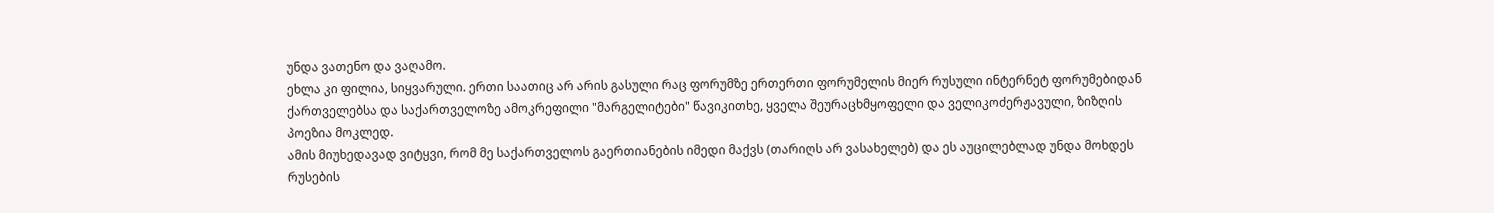უნდა ვათენო და ვაღამო.
ეხლა კი ფილია, სიყვარული. ერთი საათიც არ არის გასული რაც ფორუმზე ერთერთი ფორუმელის მიერ რუსული ინტერნეტ ფორუმებიდან ქართველებსა და საქართველოზე ამოკრეფილი "მარგელიტები" წავიკითხე, ყველა შეურაცხმყოფელი და ველიკოძერჟავული, ზიზღის პოეზია მოკლედ.
ამის მიუხედავად ვიტყვი, რომ მე საქართველოს გაერთიანების იმედი მაქვს (თარიღს არ ვასახელებ) და ეს აუცილებლად უნდა მოხდეს რუსების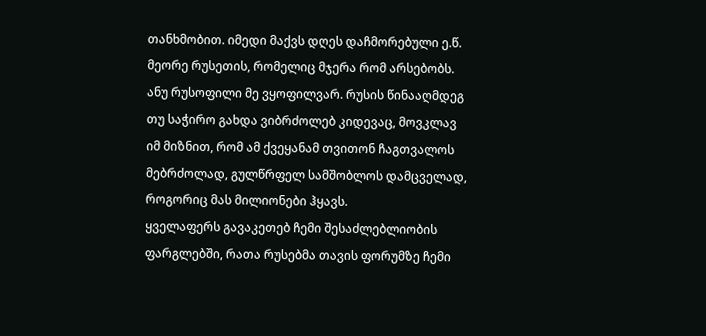თანხმობით. იმედი მაქვს დღეს დაჩმორებული ე.წ. მეორე რუსეთის, რომელიც მჯერა რომ არსებობს. ანუ რუსოფილი მე ვყოფილვარ. რუსის წინააღმდეგ თუ საჭირო გახდა ვიბრძოლებ კიდევაც, მოვკლავ იმ მიზნით, რომ ამ ქვეყანამ თვითონ ჩაგთვალოს მებრძოლად, გულწრფელ სამშობლოს დამცველად, როგორიც მას მილიონები ჰყავს.
ყველაფერს გავაკეთებ ჩემი შესაძლებლიობის ფარგლებში, რათა რუსებმა თავის ფორუმზე ჩემი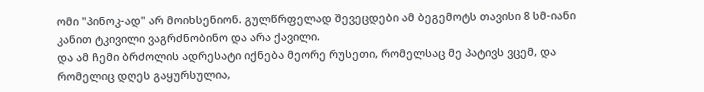ომი "პინოკ-ად" არ მოიხსენიონ. გულწრფელად შევეცდები ამ ბეგემოტს თავისი 8 სმ-იანი კანით ტკივილი ვაგრძნობინო და არა ქავილი.
და ამ ჩემი ბრძოლის ადრესატი იქნება მეორე რუსეთი, რომელსაც მე პატივს ვცემ, და რომელიც დღეს გაყურსულია,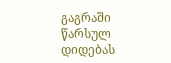გაგრაში წარსულ დიდებას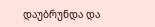დაუბრუნდა და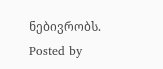ნებივრობს.
Posted by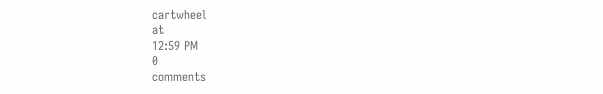cartwheel
at
12:59 PM
0
comments